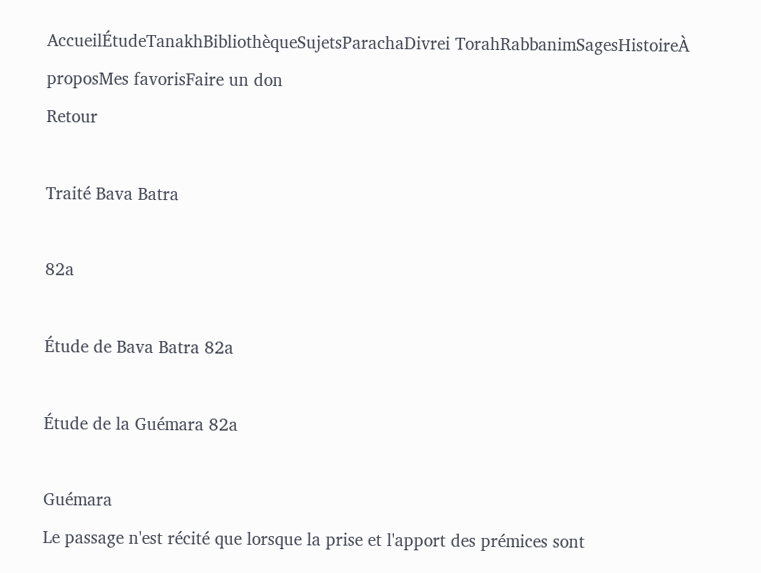AccueilÉtudeTanakhBibliothèqueSujetsParachaDivrei TorahRabbanimSagesHistoireÀ proposMes favorisFaire un don
Retour

Traité Bava Batra

82a

Étude de Bava Batra 82a

Étude de la Guémara 82a

Guémara
Le passage n'est récité que lorsque la prise et l'apport des prémices sont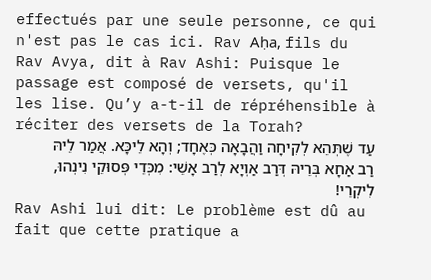effectués par une seule personne, ce qui n'est pas le cas ici. Rav Aḥa, fils du Rav Avya, dit à Rav Ashi: Puisque le passage est composé de versets, qu'il les lise. Qu’y a-t-il de répréhensible à réciter des versets de la Torah?
עַד שֶׁתְּהֵא לְקִיחָה וַהֲבָאָה כְּאֶחָד; וְהָא לֵיכָּא. אֲמַר לֵיהּ רַב אַחָא בְּרֵיהּ דְּרַב אַוְיָא לְרַב אָשֵׁי: מִכְּדֵי פְּסוּקֵי נִינְהוּ, לִיקְרֵי!
Rav Ashi lui dit: Le problème est dû au fait que cette pratique a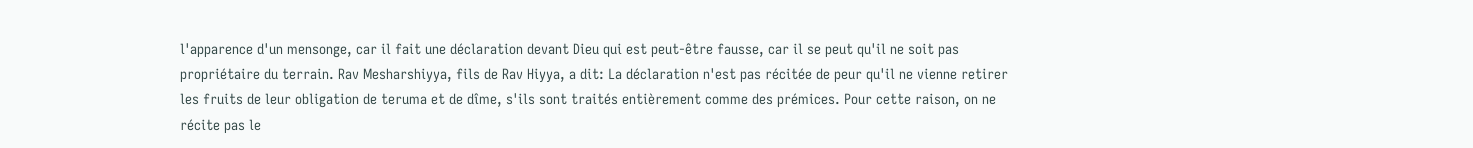l'apparence d'un mensonge, car il fait une déclaration devant Dieu qui est peut-être fausse, car il se peut qu'il ne soit pas propriétaire du terrain. Rav Mesharshiyya, fils de Rav Hiyya, a dit: La déclaration n'est pas récitée de peur qu'il ne vienne retirer les fruits de leur obligation de teruma et de dîme, s'ils sont traités entièrement comme des prémices. Pour cette raison, on ne récite pas le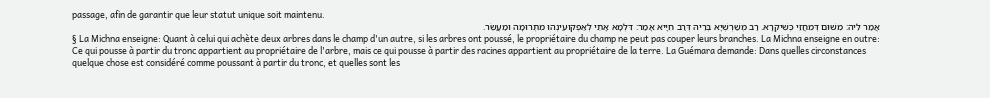passage, afin de garantir que leur statut unique soit maintenu.
אֲמַר לֵיהּ: מִשּׁוּם דְּמִחֲזֵי כְּשִׁיקְרָא. רַב מְשַׁרְשְׁיָא בְּרֵיהּ דְּרַב חִיָּיא אָמַר: דִּלְמָא אָתֵי לְאַפְקוּעִינְהוּ מִתְּרוּמָה וּמַעֲשֵׂר.
§ La Michna enseigne: Quant à celui qui achète deux arbres dans le champ d'un autre, si les arbres ont poussé, le propriétaire du champ ne peut pas couper leurs branches. La Michna enseigne en outre: Ce qui pousse à partir du tronc appartient au propriétaire de l'arbre, mais ce qui pousse à partir des racines appartient au propriétaire de la terre. La Guémara demande: Dans quelles circonstances quelque chose est considéré comme poussant à partir du tronc, et quelles sont les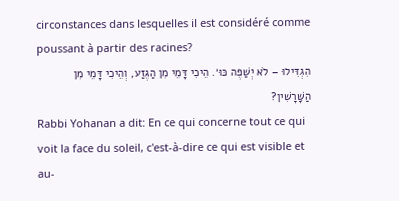circonstances dans lesquelles il est considéré comme poussant à partir des racines?
הִגְדִּילוּ – לֹא יְשַׁפֶּה כּוּ׳. הֵיכִי דָּמֵי מִן הַגֶּזַע, וְהֵיכִי דָּמֵי מִן הַשׇּׁרָשִׁין?
Rabbi Yohanan a dit: En ce qui concerne tout ce qui voit la face du soleil, c'est-à-dire ce qui est visible et au-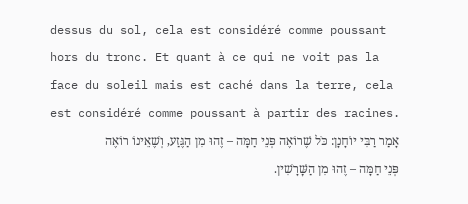dessus du sol, cela est considéré comme poussant hors du tronc. Et quant à ce qui ne voit pas la face du soleil mais est caché dans la terre, cela est considéré comme poussant à partir des racines.
אָמַר רַבִּי יוֹחָנָן: כֹּל שֶׁרוֹאֶה פְּנֵי חַמָּה – זֶהוּ מִן הַגֶּזַע, וְשֶׁאֵינוֹ רוֹאֶה פְּנֵי חַמָּה – זֶהוּ מִן הַשׇּׁרָשִׁין.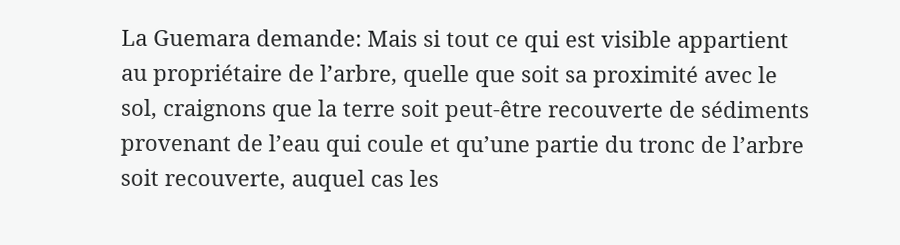La Guemara demande: Mais si tout ce qui est visible appartient au propriétaire de l’arbre, quelle que soit sa proximité avec le sol, craignons que la terre soit peut-être recouverte de sédiments provenant de l’eau qui coule et qu’une partie du tronc de l’arbre soit recouverte, auquel cas les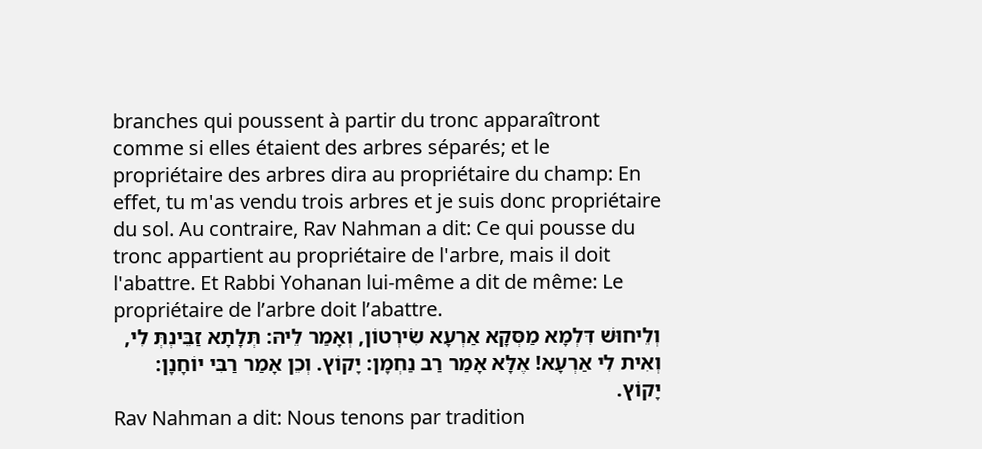branches qui poussent à partir du tronc apparaîtront comme si elles étaient des arbres séparés; et le propriétaire des arbres dira au propriétaire du champ: En effet, tu m'as vendu trois arbres et je suis donc propriétaire du sol. Au contraire, Rav Nahman a dit: Ce qui pousse du tronc appartient au propriétaire de l'arbre, mais il doit l'abattre. Et Rabbi Yohanan lui-même a dit de même: Le propriétaire de l’arbre doit l’abattre.
וְלֵיחוּשׁ דִּלְמָא מַסְּקָא אַרְעָא שִׂירְטוֹן, וְאָמַר לֵיהּ: תְּלָתָא זַבֵּינְתְּ לִי, וְאִית לִי אַרְעָא! אֶלָּא אָמַר רַב נַחְמָן: יָקוֹץ. וְכֵן אָמַר רַבִּי יוֹחָנָן: יָקוֹץ.
Rav Nahman a dit: Nous tenons par tradition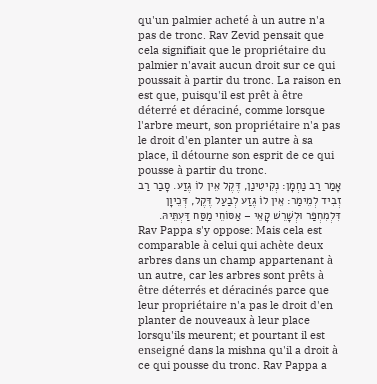qu'un palmier acheté à un autre n'a pas de tronc. Rav Zevid pensait que cela signifiait que le propriétaire du palmier n'avait aucun droit sur ce qui poussait à partir du tronc. La raison en est que, puisqu'il est prêt à être déterré et déraciné, comme lorsque l'arbre meurt, son propriétaire n'a pas le droit d'en planter un autre à sa place, il détourne son esprit de ce qui pousse à partir du tronc.
אָמַר רַב נַחְמָן: נְקִיטִינַן, דֶּקֶל אֵין לוֹ גֶּזַע. סָבַר רַב זְבִיד לְמֵימַר: אֵין לוֹ גֶּזַע לְבַעַל דֶּקֶל, דְּכֵיוָן דִּלְמִחְפַּר וּלְשָׁרֵשׁ קָאֵי – אַסּוֹחֵי מַסַּח דַּעְתֵּיהּ.
Rav Pappa s'y oppose: Mais cela est comparable à celui qui achète deux arbres dans un champ appartenant à un autre, car les arbres sont prêts à être déterrés et déracinés parce que leur propriétaire n'a pas le droit d'en planter de nouveaux à leur place lorsqu'ils meurent; et pourtant il est enseigné dans la mishna qu'il a droit à ce qui pousse du tronc. Rav Pappa a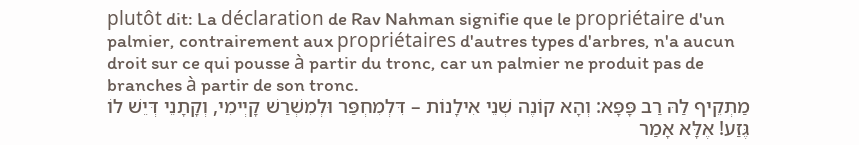plutôt dit: La déclaration de Rav Nahman signifie que le propriétaire d'un palmier, contrairement aux propriétaires d'autres types d'arbres, n'a aucun droit sur ce qui pousse à partir du tronc, car un palmier ne produit pas de branches à partir de son tronc.
מַתְקֵיף לַהּ רַב פָּפָּא: וְהָא קוֹנֶה שְׁנֵי אִילָנוֹת – דִּלְמִחְפַּר וּלְמִשְׁרַשׁ קָיְימִי, וְקָתָנֵי דְּיֵשׁ לוֹ גֶּזַע! אֶלָּא אָמַר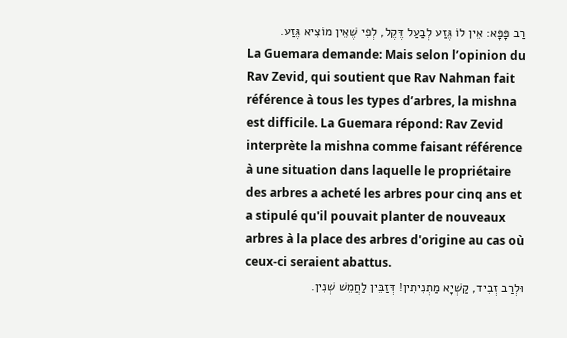רַב פָּפָּא: אֵין לוֹ גֶּזַע לְבַעַל דֶּקֶל, לְפִי שֶׁאֵין מוֹצִיא גֶּזַע.
La Guemara demande: Mais selon l’opinion du Rav Zevid, qui soutient que Rav Nahman fait référence à tous les types d’arbres, la mishna est difficile. La Guemara répond: Rav Zevid interprète la mishna comme faisant référence à une situation dans laquelle le propriétaire des arbres a acheté les arbres pour cinq ans et a stipulé qu'il pouvait planter de nouveaux arbres à la place des arbres d'origine au cas où ceux-ci seraient abattus.
וּלְרַב זְבִיד, קַשְׁיָא מַתְנִיתִין! דְּזַבֵּין לַחֲמֵשׁ שְׁנִין.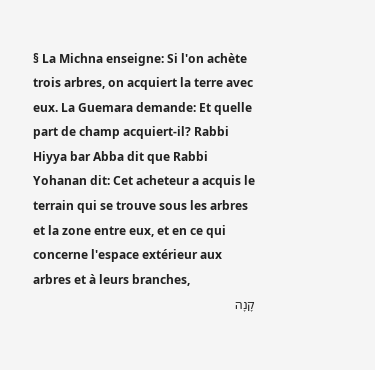§ La Michna enseigne: Si l'on achète trois arbres, on acquiert la terre avec eux. La Guemara demande: Et quelle part de champ acquiert-il? Rabbi Hiyya bar Abba dit que Rabbi Yohanan dit: Cet acheteur a acquis le terrain qui se trouve sous les arbres et la zone entre eux, et en ce qui concerne l'espace extérieur aux arbres et à leurs branches,
קָנָה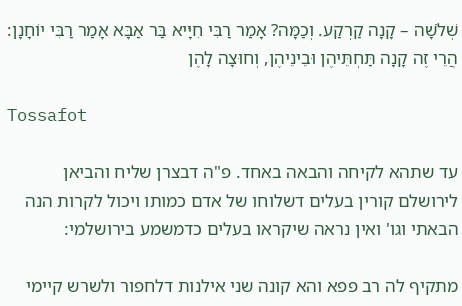שְׁלֹשָׁה – קָנָה קַרְקַע. וְכַמָּה? אָמַר רַבִּי חִיָּיא בַּר אַבָּא אָמַר רַבִּי יוֹחָנָן: הֲרֵי זֶה קָנָה תַּחְתֵּיהֶן וּבֵינֵיהֶן, וְחוּצָה לָהֶן

Tossafot

עד שתהא לקיחה והבאה באחד. פ"ה דבצרן שליח והביאן לירושלם קורין בעלים דשלוחו של אדם כמותו ויכול לקרות הנה הבאתי וגו' ואין נראה שיקראו בעלים כדמשמע בירושלמי:

מתקיף לה רב פפא והא קונה שני אילנות דלחפור ולשרש קיימי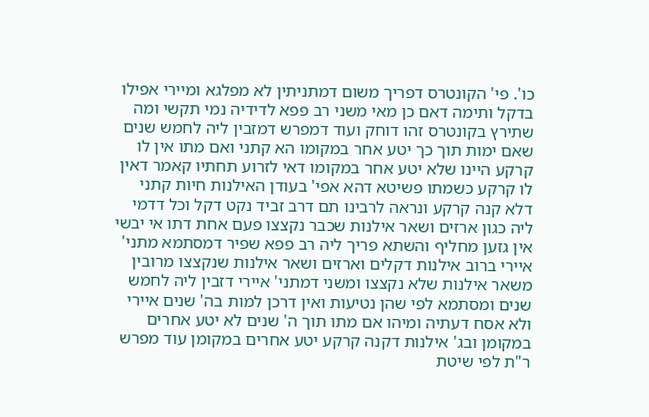כו'. פי' הקונטרס דפריך משום דמתניתין לא מפלגא ומיירי אפילו בדקל ותימה דאם כן מאי משני רב פפא לדידיה נמי תקשי ומה שתירץ בקונטרס זהו דוחק ועוד דמפרש דמזבין ליה לחמש שנים שאם ימות תוך כך יטע אחר במקומו הא קתני ואם מתו אין לו קרקע היינו שלא יטע אחר במקומו דאי לזרוע תחתיו קאמר דאין לו קרקע כשמתו פשיטא דהא אפי' בעודן האילנות חיות קתני דלא קנה קרקע ונראה לרבינו תם דרב זביד נקט דקל וכל דדמי ליה כגון ארזים ושאר אילנות שכבר נקצצו פעם אחת דתו אי יבשי אין גזען מחליף והשתא פריך ליה רב פפא שפיר דמסתמא מתני' איירי ברוב אילנות דקלים וארזים ושאר אילנות שנקצצו מרובין משאר אילנות שלא נקצצו ומשני דמתני' איירי דזבין ליה לחמש שנים ומסתמא לפי שהן נטיעות ואין דרכן למות בה' שנים איירי ולא אסח דעתיה ומיהו אם מתו תוך ה' שנים לא יטע אחרים במקומן ובג' אילנות דקנה קרקע יטע אחרים במקומן עוד מפרש ר"ת לפי שיטת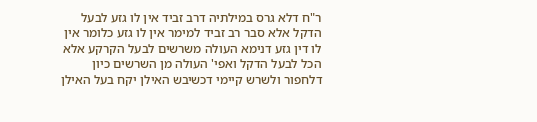ר"ח דלא גרס במילתיה דרב זביד אין לו גזע לבעל הדקל אלא סבר רב זביד למימר אין לו גזע כלומר אין לו דין גזע דנימא העולה משרשים לבעל הקרקע אלא הכל לבעל הדקל ואפי' העולה מן השרשים כיון דלחפור ולשרש קיימי דכשיבש האילן יקח בעל האילן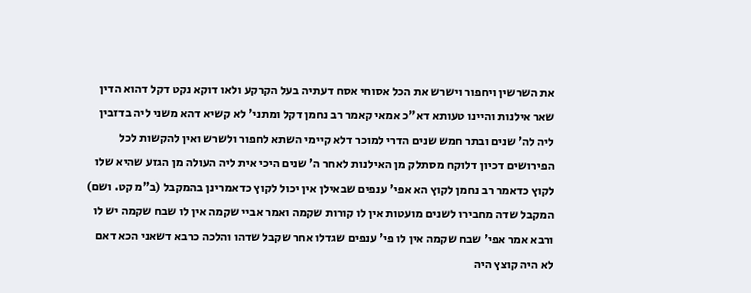את השרשין ויחפור וישרש את הכל אסוחי אסח דעתיה בעל הקרקע ולאו דוקא נקט דקל דהוא הדין שאר אילנות והיינו טעותא דא"כ אמאי קאמר רב נחמן דקל ומתני' לא קשיא דהא משני ליה בדזבין ליה לה' שנים ובתר חמש שנים הדרי למוכר דלא קיימי השתא לחפור ולשרש ואין להקשות לכל הפירושים דכיון דלוקח מסתלק מן האילנות לאחר ה' שנים היכי אית ליה העולה מן הגזע שהיא שלו לקוץ כדאמר רב נחמן לקוץ הא אפי' ענפים שבאילן אין יכול לקוץ כדאמרינן בהמקבל (ב"מ קט. ושם) המקבל שדה מחבירו לשנים מועטות אין לו קורות שקמה ואמר אביי שקמה אין לו שבח שקמה יש לו ורבא אמר אפי' שבח שקמה אין לו פי' ענפים שגדלו אחר שקבל שדהו והלכה כרבא דשאני הכא דאם לא היה קוצץ היה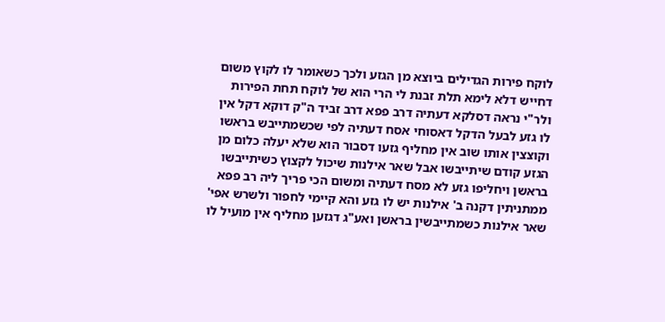לוקח פירות הגדילים ביוצא מן הגזע ולכך כשאומר לו לקוץ משום דחייש דלא לימא תלת זבנת לי הרי הוא של לוקח תחת הפירות ולר"י נראה דסלקא דעתיה דרב פפא דרב זביד ה"ק דוקא דקל אין לו גזע לבעל הדקל דאסוחי אסח דעתיה לפי שכשמתייבש בראשו וקוצצין אותו שוב אין מחליף גזעו דסבור הוא שלא יעלה כלום מן הגזע קודם שיתייבשו אבל שאר אילנות שיכול לקצוץ כשיתייבשו בראשן ויחליפו גזע לא מסח דעתיה ומשום הכי פריך ליה רב פפא ממתניתין דקנה ב' אילנות יש לו גזע והא קיימי לחפור ולשרש אפי' שאר אילנות כשמתייבשין בראשן ואע"ג דגזען מחליף אין מועיל לו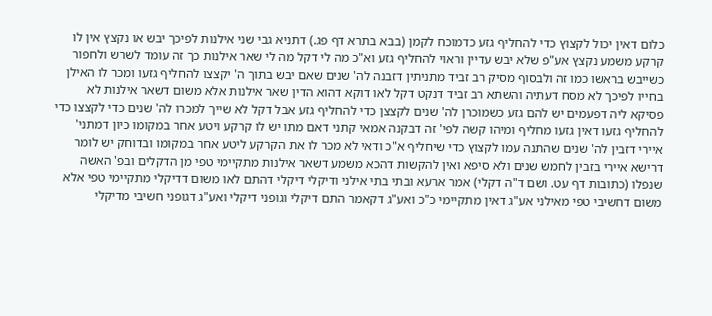כלום דאין יכול לקצוץ כדי להחליף גזע כדמוכח לקמן (בבא בתרא דף פג.) דתניא גבי שני אילנות לפיכך יבש או נקצץ אין לו קרקע משמע נקצץ אע"פ שלא יבש עדיין וראוי להחליף גזע וא"כ מה לי דקל מה לי שאר אילנות כך זה עומד לשרש ולחפור כשייבש בראשו כמו זה ולבסוף מסיק רב זביד מתניתין דזבנה לה' שנים שאם יבש בתוך ה' יקצצו להחליף גזעו ומכר לו האילן בחייו לפיכך לא מסח דעתיה והשתא רב זביד דנקט דקל לאו דוקא דהוא הדין שאר אילנות אלא משום דשאר אילנות לא פסיקא ליה דפעמים יש להם גזע כשמוכרן לה' שנים לקצצן כדי להחליף גזע אבל דקל לא שייך למכרו לה' שנים כדי לקצצו כדי להחליף גזעו דאין גזעו מחליף ומיהו קשה לפי' זה דבקנה אמאי קתני דאם מתו יש לו קרקע ויטע אחר במקומו כיון דמתני' איירי דזבין לה' שנים שהתנה עמו לקצוץ כדי שיחליף א"כ ודאי לא מכר לו את הקרקע ליטע אחר במקומו ובדוחק יש לומר דרישא איירי בזבין לחמש שנים ולא סיפא ואין להקשות דהכא משמע דשאר אילנות מתקיימי טפי מן הדקלים ובפ' האשה שנפלו (כתובות דף עט. ושם ד"ה דקלי) אמר ארעא ובתי בתי אילני ודיקלי דיקלי דהתם לאו משום דדיקלי מתקיימי טפי אלא משום דחשיבי טפי מאילני אע"ג דאין מתקיימי כ"כ ואע"ג דקאמר התם דיקלי וגופני דיקלי ואע"ג דגופני חשיבי מדיקלי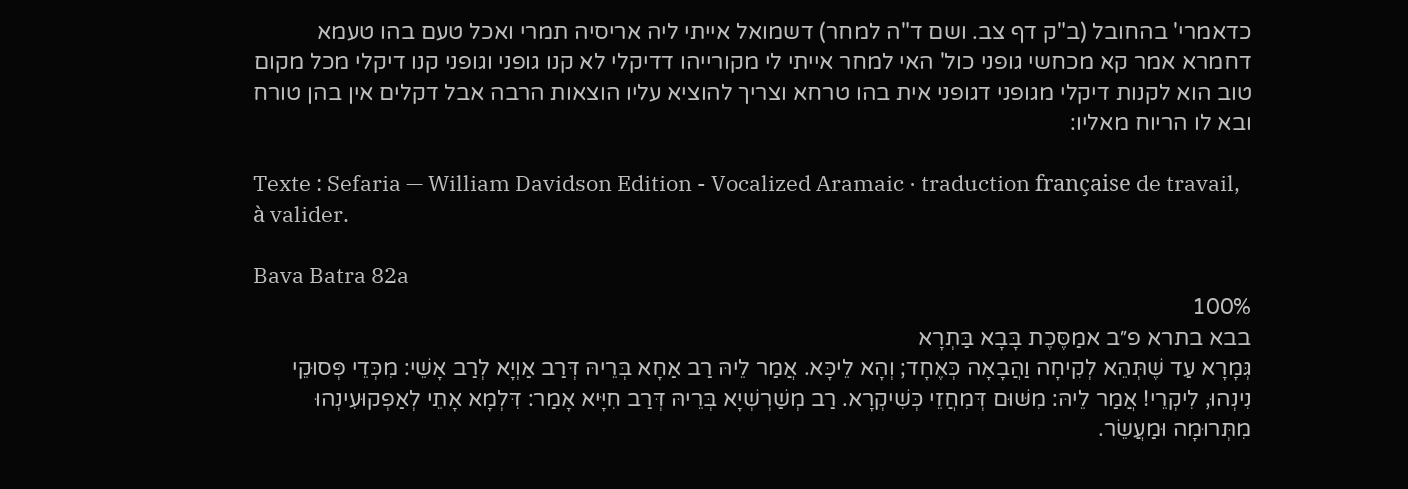כדאמרי' בהחובל (ב"ק דף צב. ושם ד"ה למחר) דשמואל אייתי ליה אריסיה תמרי ואכל טעם בהו טעמא דחמרא אמר קא מכחשי גופני כול' האי למחר אייתי לי מקורייהו דדיקלי לא קנו גופני וגופני קנו דיקלי מכל מקום טוב הוא לקנות דיקלי מגופני דגופני אית בהו טרחא וצריך להוציא עליו הוצאות הרבה אבל דקלים אין בהן טורח ובא לו הריוח מאליו:

Texte : Sefaria — William Davidson Edition - Vocalized Aramaic · traduction française de travail, à valider.

Bava Batra 82a
100%
בבא בתרא פ״ב אמַסֶּכֶת בָּבָא בַּתְרָא
גְּמָרָא עַד שֶׁתְּהֵא לְקִיחָה וַהֲבָאָה כְּאֶחָד; וְהָא לֵיכָּא. אֲמַר לֵיהּ רַב אַחָא בְּרֵיהּ דְּרַב אַוְיָא לְרַב אָשֵׁי: מִכְּדֵי פְּסוּקֵי נִינְהוּ, לִיקְרֵי! אֲמַר לֵיהּ: מִשּׁוּם דְּמִחֲזֵי כְּשִׁיקְרָא. רַב מְשַׁרְשְׁיָא בְּרֵיהּ דְּרַב חִיָּיא אָמַר: דִּלְמָא אָתֵי לְאַפְקוּעִינְהוּ מִתְּרוּמָה וּמַעֲשֵׂר.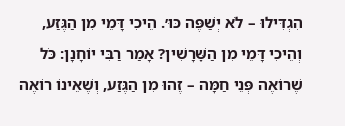הִגְדִּילוּ – לֹא יְשַׁפֶּה כּוּ׳. הֵיכִי דָּמֵי מִן הַגֶּזַע, וְהֵיכִי דָּמֵי מִן הַשׇּׁרָשִׁין? אָמַר רַבִּי יוֹחָנָן: כֹּל שֶׁרוֹאֶה פְּנֵי חַמָּה – זֶהוּ מִן הַגֶּזַע, וְשֶׁאֵינוֹ רוֹאֶה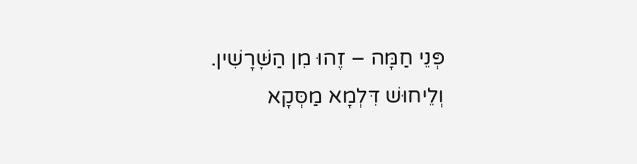פְּנֵי חַמָּה – זֶהוּ מִן הַשׇּׁרָשִׁין. וְלֵיחוּשׁ דִּלְמָא מַסְּקָא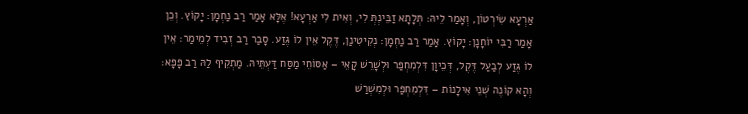אַרְעָא שִׂירְטוֹן, וְאָמַר לֵיהּ: תְּלָתָא זַבֵּינְתְּ לִי, וְאִית לִי אַרְעָא! אֶלָּא אָמַר רַב נַחְמָן: יָקוֹץ. וְכֵן אָמַר רַבִּי יוֹחָנָן: יָקוֹץ. אָמַר רַב נַחְמָן: נְקִיטִינַן, דֶּקֶל אֵין לוֹ גֶּזַע. סָבַר רַב זְבִיד לְמֵימַר: אֵין לוֹ גֶּזַע לְבַעַל דֶּקֶל, דְּכֵיוָן דִּלְמִחְפַּר וּלְשָׁרֵשׁ קָאֵי – אַסּוֹחֵי מַסַּח דַּעְתֵּיהּ. מַתְקֵיף לַהּ רַב פָּפָּא: וְהָא קוֹנֶה שְׁנֵי אִילָנוֹת – דִּלְמִחְפַּר וּלְמִשְׁרַשׁ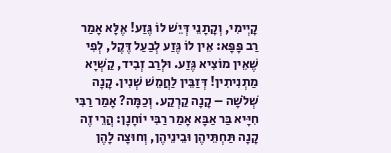קָיְימִי, וְקָתָנֵי דְּיֵשׁ לוֹ גֶּזַע! אֶלָּא אָמַר רַב פָּפָּא: אֵין לוֹ גֶּזַע לְבַעַל דֶּקֶל, לְפִי שֶׁאֵין מוֹצִיא גֶּזַע. וּלְרַב זְבִיד, קַשְׁיָא מַתְנִיתִין! דְּזַבֵּין לַחֲמֵשׁ שְׁנִין. קָנָה שְׁלֹשָׁה – קָנָה קַרְקַע. וְכַמָּה? אָמַר רַבִּי חִיָּיא בַּר אַבָּא אָמַר רַבִּי יוֹחָנָן: הֲרֵי זֶה קָנָה תַּחְתֵּיהֶן וּבֵינֵיהֶן, וְחוּצָה לָהֶן